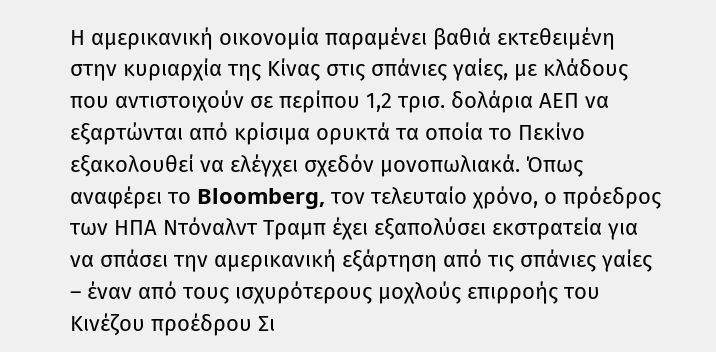Η αμερικανική οικονομία παραμένει βαθιά εκτεθειμένη στην κυριαρχία της Κίνας στις σπάνιες γαίες, με κλάδους που αντιστοιχούν σε περίπου 1,2 τρισ. δολάρια ΑΕΠ να εξαρτώνται από κρίσιμα ορυκτά τα οποία το Πεκίνο εξακολουθεί να ελέγχει σχεδόν μονοπωλιακά. Όπως αναφέρει το Bloomberg, τον τελευταίο χρόνο, ο πρόεδρος των ΗΠΑ Ντόναλντ Τραμπ έχει εξαπολύσει εκστρατεία για να σπάσει την αμερικανική εξάρτηση από τις σπάνιες γαίες – έναν από τους ισχυρότερους μοχλούς επιρροής του Κινέζου προέδρου Σι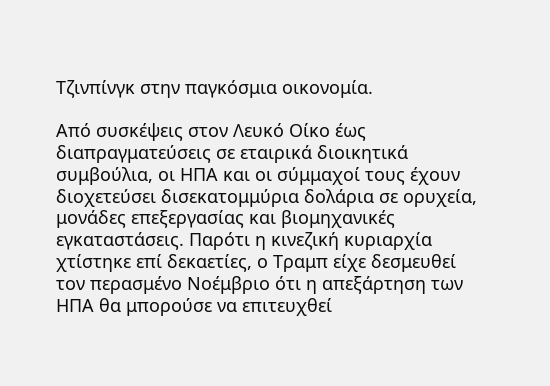Τζινπίνγκ στην παγκόσμια οικονομία.

Από συσκέψεις στον Λευκό Οίκο έως διαπραγματεύσεις σε εταιρικά διοικητικά συμβούλια, οι ΗΠΑ και οι σύμμαχοί τους έχουν διοχετεύσει δισεκατομμύρια δολάρια σε ορυχεία, μονάδες επεξεργασίας και βιομηχανικές εγκαταστάσεις. Παρότι η κινεζική κυριαρχία χτίστηκε επί δεκαετίες, ο Τραμπ είχε δεσμευθεί τον περασμένο Νοέμβριο ότι η απεξάρτηση των ΗΠΑ θα μπορούσε να επιτευχθεί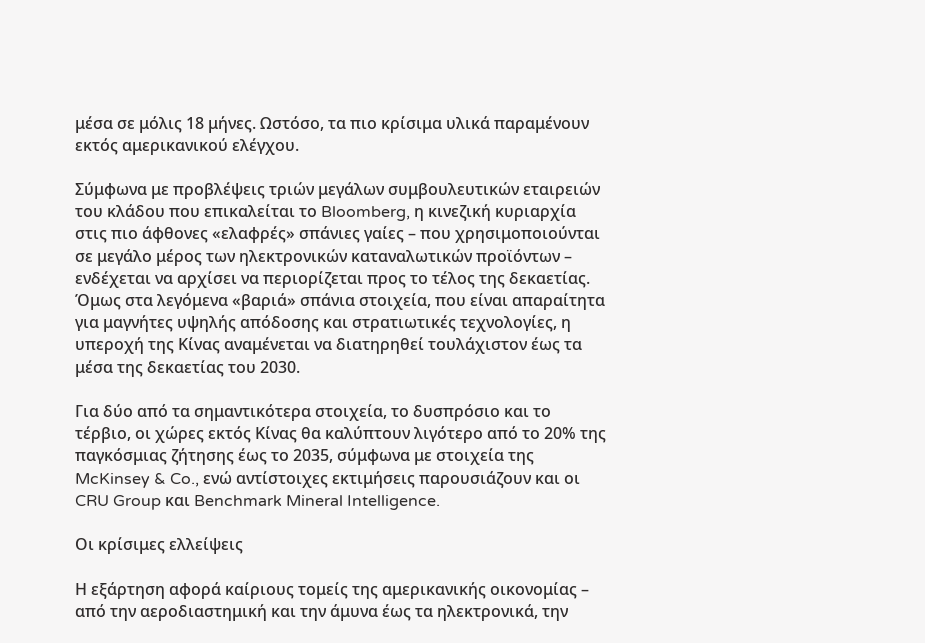μέσα σε μόλις 18 μήνες. Ωστόσο, τα πιο κρίσιμα υλικά παραμένουν εκτός αμερικανικού ελέγχου.

Σύμφωνα με προβλέψεις τριών μεγάλων συμβουλευτικών εταιρειών του κλάδου που επικαλείται το Bloomberg, η κινεζική κυριαρχία στις πιο άφθονες «ελαφρές» σπάνιες γαίες – που χρησιμοποιούνται σε μεγάλο μέρος των ηλεκτρονικών καταναλωτικών προϊόντων – ενδέχεται να αρχίσει να περιορίζεται προς το τέλος της δεκαετίας. Όμως στα λεγόμενα «βαριά» σπάνια στοιχεία, που είναι απαραίτητα για μαγνήτες υψηλής απόδοσης και στρατιωτικές τεχνολογίες, η υπεροχή της Κίνας αναμένεται να διατηρηθεί τουλάχιστον έως τα μέσα της δεκαετίας του 2030.

Για δύο από τα σημαντικότερα στοιχεία, το δυσπρόσιο και το τέρβιο, οι χώρες εκτός Κίνας θα καλύπτουν λιγότερο από το 20% της παγκόσμιας ζήτησης έως το 2035, σύμφωνα με στοιχεία της McKinsey & Co., ενώ αντίστοιχες εκτιμήσεις παρουσιάζουν και οι CRU Group και Benchmark Mineral Intelligence.

Οι κρίσιμες ελλείψεις

Η εξάρτηση αφορά καίριους τομείς της αμερικανικής οικονομίας – από την αεροδιαστημική και την άμυνα έως τα ηλεκτρονικά, την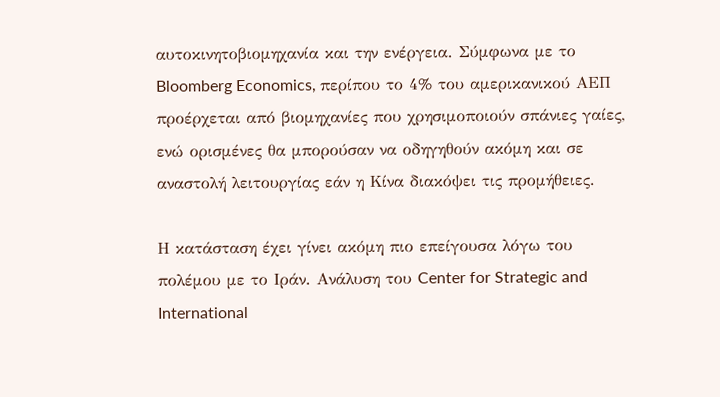αυτοκινητοβιομηχανία και την ενέργεια. Σύμφωνα με το Bloomberg Economics, περίπου το 4% του αμερικανικού ΑΕΠ προέρχεται από βιομηχανίες που χρησιμοποιούν σπάνιες γαίες, ενώ ορισμένες θα μπορούσαν να οδηγηθούν ακόμη και σε αναστολή λειτουργίας εάν η Κίνα διακόψει τις προμήθειες.

Η κατάσταση έχει γίνει ακόμη πιο επείγουσα λόγω του πολέμου με το Ιράν. Ανάλυση του Center for Strategic and International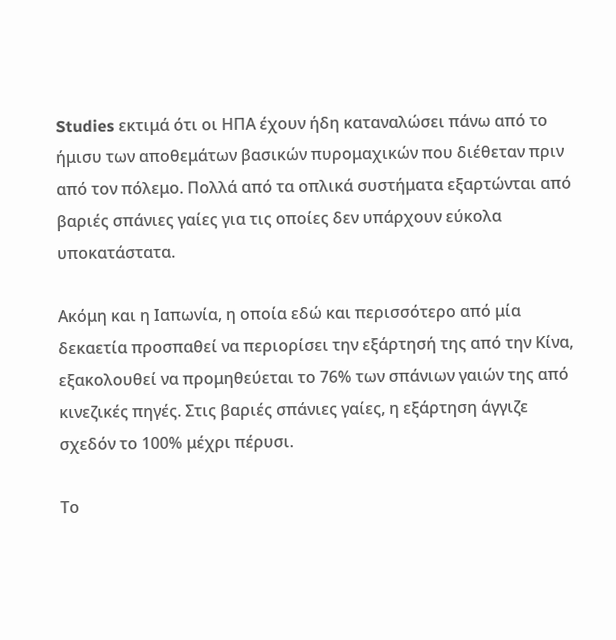Studies εκτιμά ότι οι ΗΠΑ έχουν ήδη καταναλώσει πάνω από το ήμισυ των αποθεμάτων βασικών πυρομαχικών που διέθεταν πριν από τον πόλεμο. Πολλά από τα οπλικά συστήματα εξαρτώνται από βαριές σπάνιες γαίες για τις οποίες δεν υπάρχουν εύκολα υποκατάστατα.

Ακόμη και η Ιαπωνία, η οποία εδώ και περισσότερο από μία δεκαετία προσπαθεί να περιορίσει την εξάρτησή της από την Κίνα, εξακολουθεί να προμηθεύεται το 76% των σπάνιων γαιών της από κινεζικές πηγές. Στις βαριές σπάνιες γαίες, η εξάρτηση άγγιζε σχεδόν το 100% μέχρι πέρυσι.

Το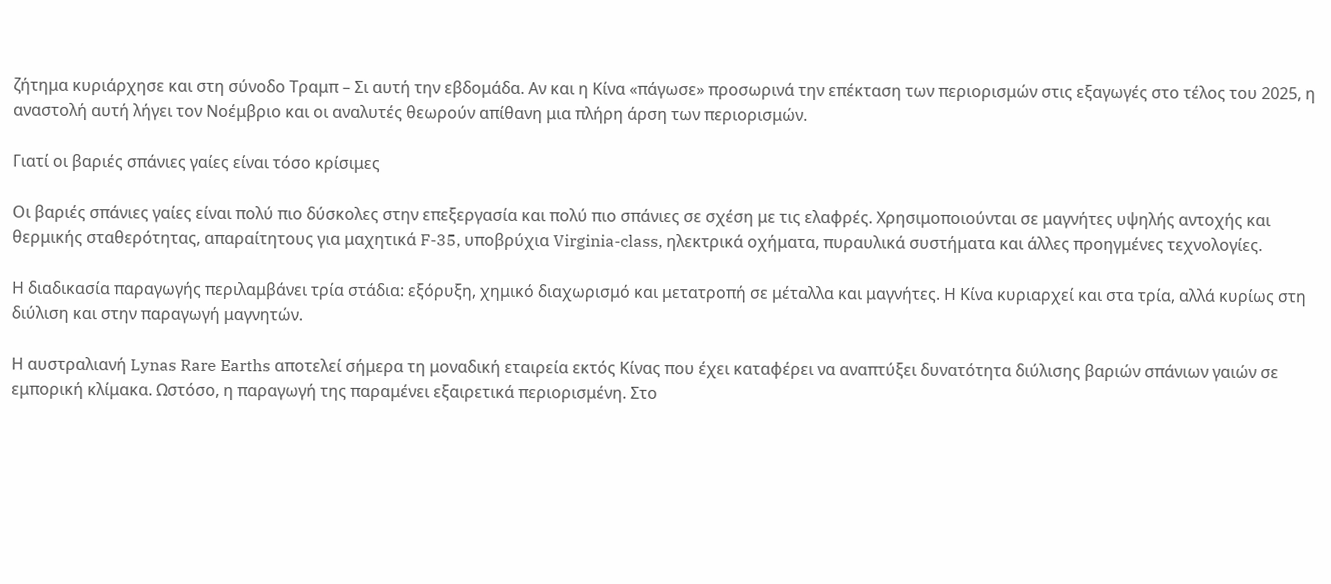ζήτημα κυριάρχησε και στη σύνοδο Τραμπ – Σι αυτή την εβδομάδα. Αν και η Κίνα «πάγωσε» προσωρινά την επέκταση των περιορισμών στις εξαγωγές στο τέλος του 2025, η αναστολή αυτή λήγει τον Νοέμβριο και οι αναλυτές θεωρούν απίθανη μια πλήρη άρση των περιορισμών.

Γιατί οι βαριές σπάνιες γαίες είναι τόσο κρίσιμες

Οι βαριές σπάνιες γαίες είναι πολύ πιο δύσκολες στην επεξεργασία και πολύ πιο σπάνιες σε σχέση με τις ελαφρές. Χρησιμοποιούνται σε μαγνήτες υψηλής αντοχής και θερμικής σταθερότητας, απαραίτητους για μαχητικά F-35, υποβρύχια Virginia-class, ηλεκτρικά οχήματα, πυραυλικά συστήματα και άλλες προηγμένες τεχνολογίες.

Η διαδικασία παραγωγής περιλαμβάνει τρία στάδια: εξόρυξη, χημικό διαχωρισμό και μετατροπή σε μέταλλα και μαγνήτες. Η Κίνα κυριαρχεί και στα τρία, αλλά κυρίως στη διύλιση και στην παραγωγή μαγνητών.

Η αυστραλιανή Lynas Rare Earths αποτελεί σήμερα τη μοναδική εταιρεία εκτός Κίνας που έχει καταφέρει να αναπτύξει δυνατότητα διύλισης βαριών σπάνιων γαιών σε εμπορική κλίμακα. Ωστόσο, η παραγωγή της παραμένει εξαιρετικά περιορισμένη. Στο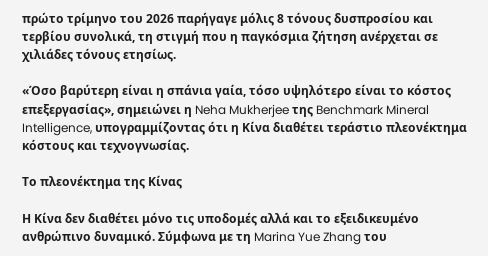πρώτο τρίμηνο του 2026 παρήγαγε μόλις 8 τόνους δυσπροσίου και τερβίου συνολικά, τη στιγμή που η παγκόσμια ζήτηση ανέρχεται σε χιλιάδες τόνους ετησίως.

«Όσο βαρύτερη είναι η σπάνια γαία, τόσο υψηλότερο είναι το κόστος επεξεργασίας», σημειώνει η Neha Mukherjee της Benchmark Mineral Intelligence, υπογραμμίζοντας ότι η Κίνα διαθέτει τεράστιο πλεονέκτημα κόστους και τεχνογνωσίας.

Το πλεονέκτημα της Κίνας

Η Κίνα δεν διαθέτει μόνο τις υποδομές αλλά και το εξειδικευμένο ανθρώπινο δυναμικό. Σύμφωνα με τη Marina Yue Zhang του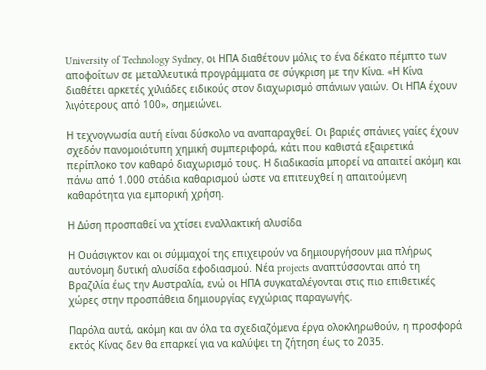University of Technology Sydney, οι ΗΠΑ διαθέτουν μόλις το ένα δέκατο πέμπτο των αποφοίτων σε μεταλλευτικά προγράμματα σε σύγκριση με την Κίνα. «Η Κίνα διαθέτει αρκετές χιλιάδες ειδικούς στον διαχωρισμό σπάνιων γαιών. Οι ΗΠΑ έχουν λιγότερους από 100», σημειώνει.

Η τεχνογνωσία αυτή είναι δύσκολο να αναπαραχθεί. Οι βαριές σπάνιες γαίες έχουν σχεδόν πανομοιότυπη χημική συμπεριφορά, κάτι που καθιστά εξαιρετικά περίπλοκο τον καθαρό διαχωρισμό τους. Η διαδικασία μπορεί να απαιτεί ακόμη και πάνω από 1.000 στάδια καθαρισμού ώστε να επιτευχθεί η απαιτούμενη καθαρότητα για εμπορική χρήση.

Η Δύση προσπαθεί να χτίσει εναλλακτική αλυσίδα

Η Ουάσιγκτον και οι σύμμαχοί της επιχειρούν να δημιουργήσουν μια πλήρως αυτόνομη δυτική αλυσίδα εφοδιασμού. Νέα projects αναπτύσσονται από τη Βραζιλία έως την Αυστραλία, ενώ οι ΗΠΑ συγκαταλέγονται στις πιο επιθετικές χώρες στην προσπάθεια δημιουργίας εγχώριας παραγωγής.

Παρόλα αυτά, ακόμη και αν όλα τα σχεδιαζόμενα έργα ολοκληρωθούν, η προσφορά εκτός Κίνας δεν θα επαρκεί για να καλύψει τη ζήτηση έως το 2035.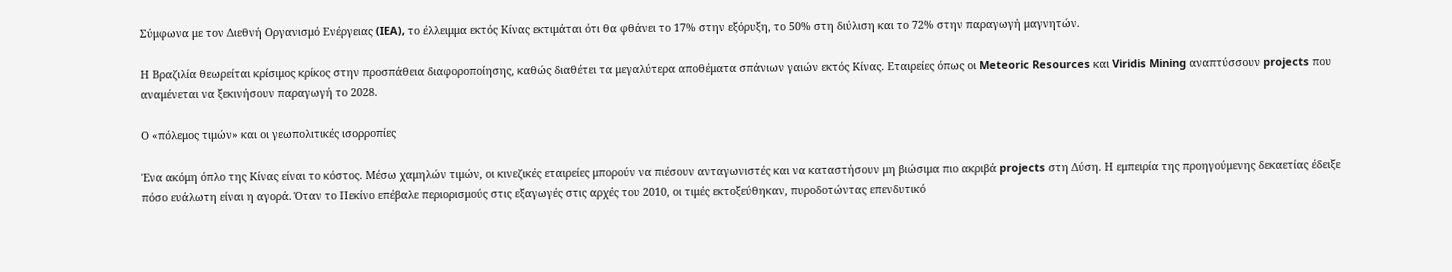Σύμφωνα με τον Διεθνή Οργανισμό Ενέργειας (IEA), το έλλειμμα εκτός Κίνας εκτιμάται ότι θα φθάνει το 17% στην εξόρυξη, το 50% στη διύλιση και το 72% στην παραγωγή μαγνητών.

Η Βραζιλία θεωρείται κρίσιμος κρίκος στην προσπάθεια διαφοροποίησης, καθώς διαθέτει τα μεγαλύτερα αποθέματα σπάνιων γαιών εκτός Κίνας. Εταιρείες όπως οι Meteoric Resources και Viridis Mining αναπτύσσουν projects που αναμένεται να ξεκινήσουν παραγωγή το 2028.

Ο «πόλεμος τιμών» και οι γεωπολιτικές ισορροπίες

Ένα ακόμη όπλο της Κίνας είναι το κόστος. Μέσω χαμηλών τιμών, οι κινεζικές εταιρείες μπορούν να πιέσουν ανταγωνιστές και να καταστήσουν μη βιώσιμα πιο ακριβά projects στη Δύση. Η εμπειρία της προηγούμενης δεκαετίας έδειξε πόσο ευάλωτη είναι η αγορά. Όταν το Πεκίνο επέβαλε περιορισμούς στις εξαγωγές στις αρχές του 2010, οι τιμές εκτοξεύθηκαν, πυροδοτώντας επενδυτικό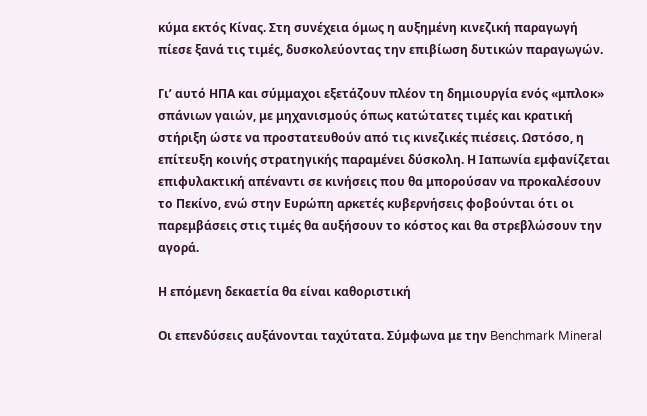κύμα εκτός Κίνας. Στη συνέχεια όμως η αυξημένη κινεζική παραγωγή πίεσε ξανά τις τιμές, δυσκολεύοντας την επιβίωση δυτικών παραγωγών.

Γι’ αυτό ΗΠΑ και σύμμαχοι εξετάζουν πλέον τη δημιουργία ενός «μπλοκ» σπάνιων γαιών, με μηχανισμούς όπως κατώτατες τιμές και κρατική στήριξη ώστε να προστατευθούν από τις κινεζικές πιέσεις. Ωστόσο, η επίτευξη κοινής στρατηγικής παραμένει δύσκολη. Η Ιαπωνία εμφανίζεται επιφυλακτική απέναντι σε κινήσεις που θα μπορούσαν να προκαλέσουν το Πεκίνο, ενώ στην Ευρώπη αρκετές κυβερνήσεις φοβούνται ότι οι παρεμβάσεις στις τιμές θα αυξήσουν το κόστος και θα στρεβλώσουν την αγορά.

Η επόμενη δεκαετία θα είναι καθοριστική

Οι επενδύσεις αυξάνονται ταχύτατα. Σύμφωνα με την Benchmark Mineral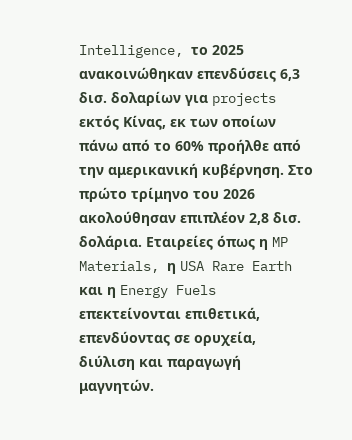Intelligence, το 2025 ανακοινώθηκαν επενδύσεις 6,3 δισ. δολαρίων για projects εκτός Κίνας, εκ των οποίων πάνω από το 60% προήλθε από την αμερικανική κυβέρνηση. Στο πρώτο τρίμηνο του 2026 ακολούθησαν επιπλέον 2,8 δισ. δολάρια. Εταιρείες όπως η MP Materials, η USA Rare Earth και η Energy Fuels επεκτείνονται επιθετικά, επενδύοντας σε ορυχεία, διύλιση και παραγωγή μαγνητών.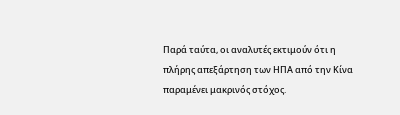Παρά ταύτα, οι αναλυτές εκτιμούν ότι η πλήρης απεξάρτηση των ΗΠΑ από την Κίνα παραμένει μακρινός στόχος.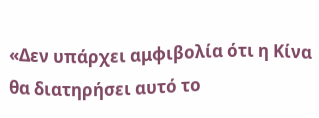«Δεν υπάρχει αμφιβολία ότι η Κίνα θα διατηρήσει αυτό το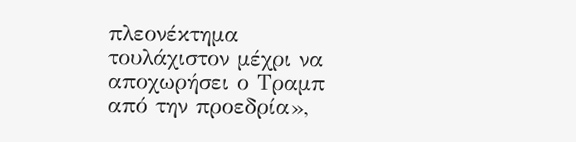πλεονέκτημα τουλάχιστον μέχρι να αποχωρήσει ο Τραμπ από την προεδρία»,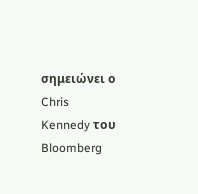σημειώνει ο Chris Kennedy του Bloomberg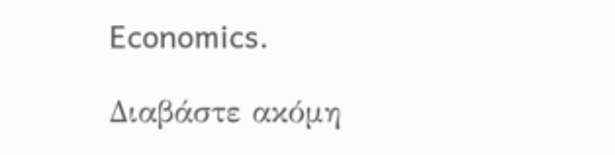Economics.

Διαβάστε ακόμη